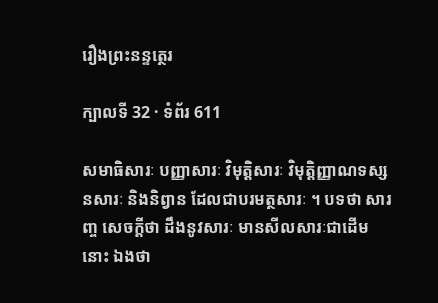រឿងព្រះនន្ទត្ថេរ

ក្បាលទី 32 · ទំព័រ 611

សមាធិសារៈ បញ្ញាសារៈ វិមុត្តិសារៈ វិមុត្តិញ្ញាណទស្សនសារៈ និងនិព្វាន ដែលជាបរមត្ថសារៈ ។ បទថា សារញ្ច សេចក្តីថា ដឹងនូវសារៈ មានសីលសារៈជាដើមនោះ ឯងថា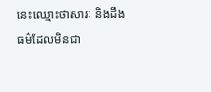នេះឈ្មោះថាសារៈ និងដឹងធម៌ដែលមិនជា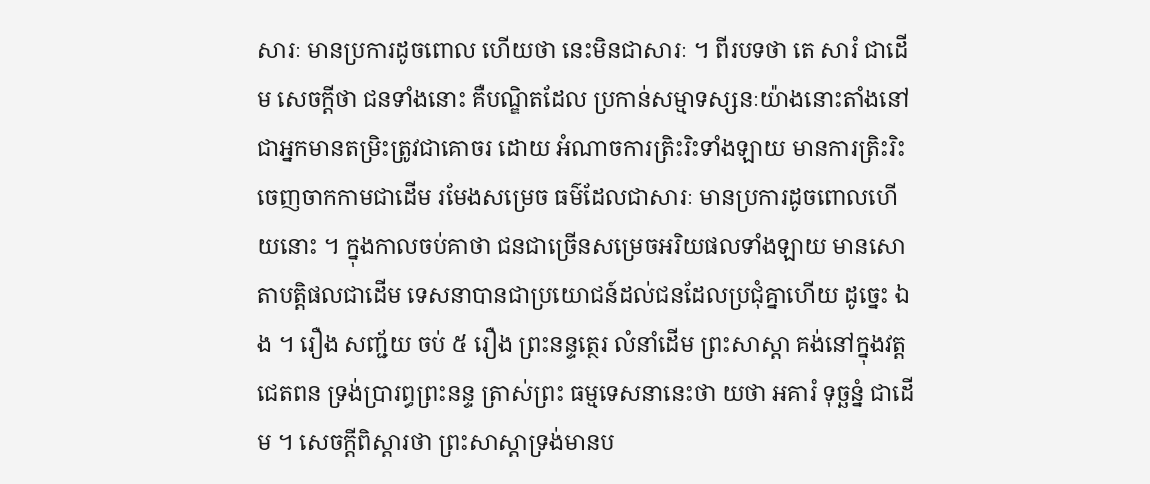សារៈ មានប្រការដូចពោល ហើយថា នេះមិនជាសារៈ ។ ពីរបទថា តេ សារំ ជាដើម សេចក្តីថា ជនទាំងនោះ គឺបណ្ឌិតដែល ប្រកាន់សម្មាទស្សនៈយ៉ាងនោះតាំងនៅ ជាអ្នកមានតម្រិះត្រូវជាគោចរ ដោយ អំណាចការត្រិះរិះទាំងឡាយ មានការត្រិះរិះចេញចាកកាមជាដើម រមែងសម្រេច ធម៌ដែលជាសារៈ មានប្រការដូចពោលហើយនោះ ។ ក្នុងកាលចប់គាថា ជនជាច្រើនសម្រេចអរិយផលទាំងឡាយ មានសោតាបត្តិផលជាដើម ទេសនាបានជាប្រយោជន៍ដល់ជនដែលប្រជុំគ្នាហើយ ដូច្នេះ ឯង ។ រឿង សញ្ជ័យ ចប់ ៥ រឿង ព្រះនន្ទត្ថេរ លំនាំដើម ព្រះសាស្តា គង់នៅក្នុងវត្តជេតពន ទ្រង់ប្រារព្ធព្រះនន្ទ ត្រាស់ព្រះ ធម្មទេសនានេះថា យថា អគារំ ទុច្ឆន្នំ ជាដើម ។ សេចក្តីពិស្តារថា ព្រះសាស្តាទ្រង់មានប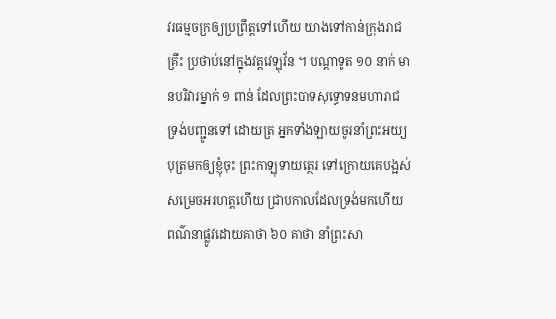វរធម្មចក្រឲ្យប្រព្រឹត្តទៅហើយ យាងទៅកាន់ក្រុងរាជគ្រឹះ ប្រថាប់នៅក្នុងវត្តវេឡុវ័ន ។ បណ្តាទូត ១០ នាក់ មានបរិវារម្នាក់ ១ ពាន់ ដែលព្រះបាទសុទ្ធោទនមហារាជ ទ្រង់បញ្ជូនទៅ ដោយត្រ អ្នកទាំងឡាយចូរនាំព្រះអយ្យបុត្រមកឲ្យខ្ញុំចុះ ព្រះកាឡុទាយត្ថេរ ទៅក្រោយគេបង្អស់ សម្រេចអរហត្តហើយ ជ្រាបកាលដែលទ្រង់មកហើយ ពណ៌នាផ្លូវដោយគាថា ៦០ គាថា នាំព្រះសា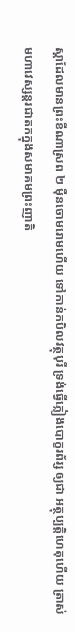ស្តាដែលមានព្រះខីណាស្រព ២ ម៉ឺនចោមរោមហើយ ទៅកាន់កបិលវត្ថុបុរី ទ្រង់ធ្វើភ្លៀងបោក្ខរព័រ្ស ឲ្យជា អត្ថុប្បត្តិហេតុហើយ ត្រាស់មហាវេស្សន្តរជាតកក្នុងសមាគមព្រះញាតិ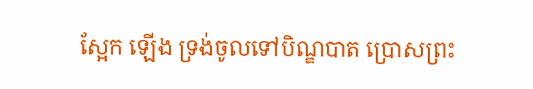ស្អែក ឡើង ទ្រង់ចូលទៅបិណ្ឌបាត ប្រោសព្រះ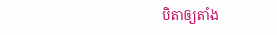បិតាឲ្យតាំង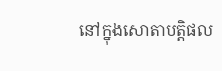នៅក្នុងសោតាបត្តិផល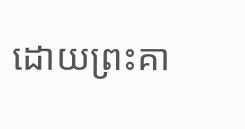ដោយព្រះគា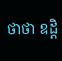ថាថា ឧដ្តិ